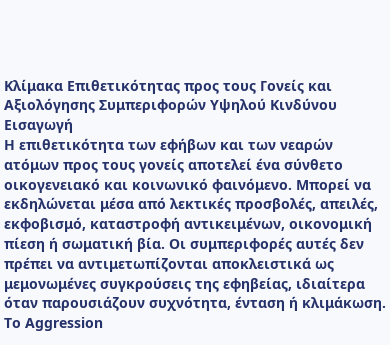Κλίμακα Επιθετικότητας προς τους Γονείς και Αξιολόγησης Συμπεριφορών Υψηλού Κινδύνου
Εισαγωγή
Η επιθετικότητα των εφήβων και των νεαρών ατόμων προς τους γονείς αποτελεί ένα σύνθετο οικογενειακό και κοινωνικό φαινόμενο. Μπορεί να εκδηλώνεται μέσα από λεκτικές προσβολές, απειλές, εκφοβισμό, καταστροφή αντικειμένων, οικονομική πίεση ή σωματική βία. Οι συμπεριφορές αυτές δεν πρέπει να αντιμετωπίζονται αποκλειστικά ως μεμονωμένες συγκρούσεις της εφηβείας, ιδιαίτερα όταν παρουσιάζουν συχνότητα, ένταση ή κλιμάκωση.
Το Aggression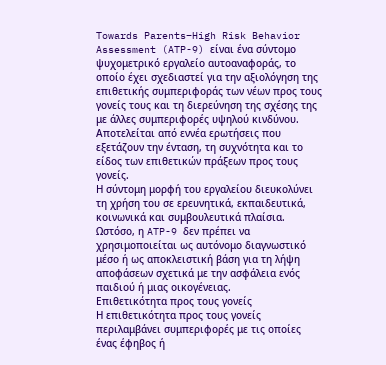Towards Parents–High Risk Behavior Assessment (ATP-9) είναι ένα σύντομο ψυχομετρικό εργαλείο αυτοαναφοράς, το οποίο έχει σχεδιαστεί για την αξιολόγηση της επιθετικής συμπεριφοράς των νέων προς τους γονείς τους και τη διερεύνηση της σχέσης της με άλλες συμπεριφορές υψηλού κινδύνου. Αποτελείται από εννέα ερωτήσεις που εξετάζουν την ένταση, τη συχνότητα και το είδος των επιθετικών πράξεων προς τους γονείς.
Η σύντομη μορφή του εργαλείου διευκολύνει τη χρήση του σε ερευνητικά, εκπαιδευτικά, κοινωνικά και συμβουλευτικά πλαίσια. Ωστόσο, η ATP-9 δεν πρέπει να χρησιμοποιείται ως αυτόνομο διαγνωστικό μέσο ή ως αποκλειστική βάση για τη λήψη αποφάσεων σχετικά με την ασφάλεια ενός παιδιού ή μιας οικογένειας.
Επιθετικότητα προς τους γονείς
Η επιθετικότητα προς τους γονείς περιλαμβάνει συμπεριφορές με τις οποίες ένας έφηβος ή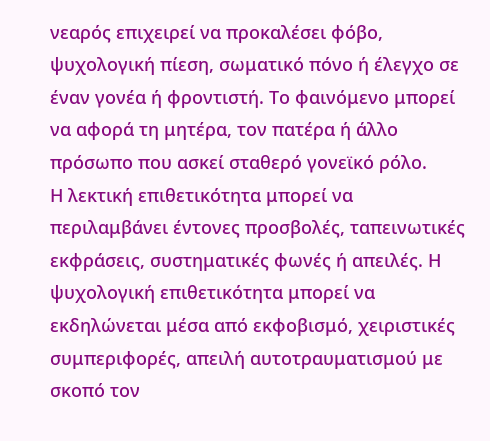νεαρός επιχειρεί να προκαλέσει φόβο, ψυχολογική πίεση, σωματικό πόνο ή έλεγχο σε έναν γονέα ή φροντιστή. Το φαινόμενο μπορεί να αφορά τη μητέρα, τον πατέρα ή άλλο πρόσωπο που ασκεί σταθερό γονεϊκό ρόλο.
Η λεκτική επιθετικότητα μπορεί να περιλαμβάνει έντονες προσβολές, ταπεινωτικές εκφράσεις, συστηματικές φωνές ή απειλές. Η ψυχολογική επιθετικότητα μπορεί να εκδηλώνεται μέσα από εκφοβισμό, χειριστικές συμπεριφορές, απειλή αυτοτραυματισμού με σκοπό τον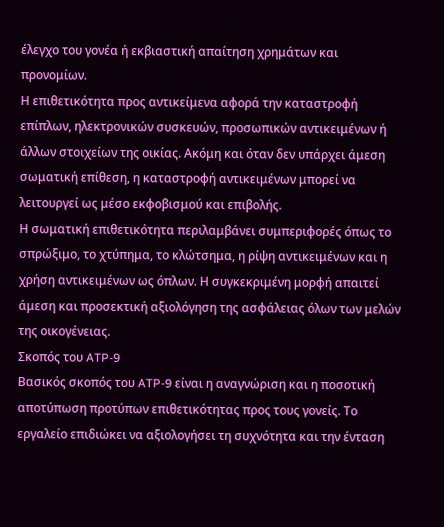έλεγχο του γονέα ή εκβιαστική απαίτηση χρημάτων και προνομίων.
Η επιθετικότητα προς αντικείμενα αφορά την καταστροφή επίπλων, ηλεκτρονικών συσκευών, προσωπικών αντικειμένων ή άλλων στοιχείων της οικίας. Ακόμη και όταν δεν υπάρχει άμεση σωματική επίθεση, η καταστροφή αντικειμένων μπορεί να λειτουργεί ως μέσο εκφοβισμού και επιβολής.
Η σωματική επιθετικότητα περιλαμβάνει συμπεριφορές όπως το σπρώξιμο, το χτύπημα, το κλώτσημα, η ρίψη αντικειμένων και η χρήση αντικειμένων ως όπλων. Η συγκεκριμένη μορφή απαιτεί άμεση και προσεκτική αξιολόγηση της ασφάλειας όλων των μελών της οικογένειας.
Σκοπός του ATP-9
Βασικός σκοπός του ATP-9 είναι η αναγνώριση και η ποσοτική αποτύπωση προτύπων επιθετικότητας προς τους γονείς. Το εργαλείο επιδιώκει να αξιολογήσει τη συχνότητα και την ένταση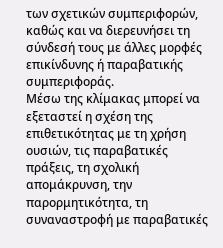των σχετικών συμπεριφορών, καθώς και να διερευνήσει τη σύνδεσή τους με άλλες μορφές επικίνδυνης ή παραβατικής συμπεριφοράς.
Μέσω της κλίμακας μπορεί να εξεταστεί η σχέση της επιθετικότητας με τη χρήση ουσιών, τις παραβατικές πράξεις, τη σχολική απομάκρυνση, την παρορμητικότητα, τη συναναστροφή με παραβατικές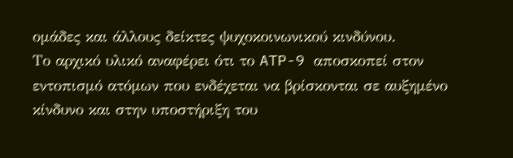ομάδες και άλλους δείκτες ψυχοκοινωνικού κινδύνου.
Το αρχικό υλικό αναφέρει ότι το ATP-9 αποσκοπεί στον εντοπισμό ατόμων που ενδέχεται να βρίσκονται σε αυξημένο κίνδυνο και στην υποστήριξη του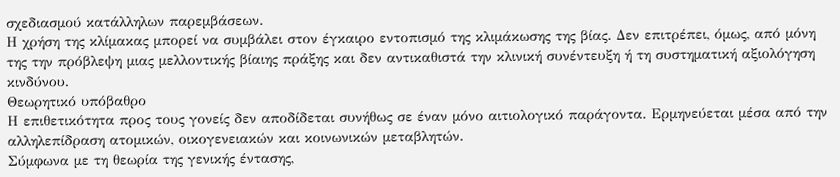σχεδιασμού κατάλληλων παρεμβάσεων.
Η χρήση της κλίμακας μπορεί να συμβάλει στον έγκαιρο εντοπισμό της κλιμάκωσης της βίας. Δεν επιτρέπει, όμως, από μόνη της την πρόβλεψη μιας μελλοντικής βίαιης πράξης και δεν αντικαθιστά την κλινική συνέντευξη ή τη συστηματική αξιολόγηση κινδύνου.
Θεωρητικό υπόβαθρο
Η επιθετικότητα προς τους γονείς δεν αποδίδεται συνήθως σε έναν μόνο αιτιολογικό παράγοντα. Ερμηνεύεται μέσα από την αλληλεπίδραση ατομικών, οικογενειακών και κοινωνικών μεταβλητών.
Σύμφωνα με τη θεωρία της γενικής έντασης,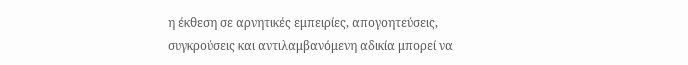η έκθεση σε αρνητικές εμπειρίες, απογοητεύσεις, συγκρούσεις και αντιλαμβανόμενη αδικία μπορεί να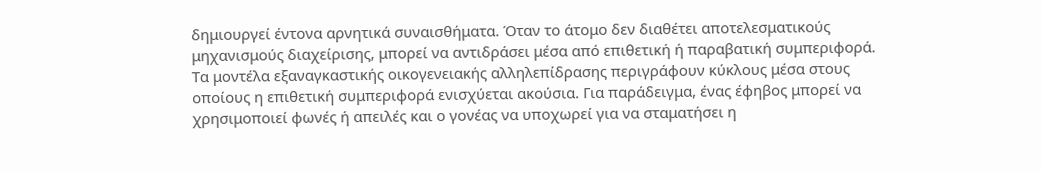δημιουργεί έντονα αρνητικά συναισθήματα. Όταν το άτομο δεν διαθέτει αποτελεσματικούς μηχανισμούς διαχείρισης, μπορεί να αντιδράσει μέσα από επιθετική ή παραβατική συμπεριφορά.
Τα μοντέλα εξαναγκαστικής οικογενειακής αλληλεπίδρασης περιγράφουν κύκλους μέσα στους οποίους η επιθετική συμπεριφορά ενισχύεται ακούσια. Για παράδειγμα, ένας έφηβος μπορεί να χρησιμοποιεί φωνές ή απειλές και ο γονέας να υποχωρεί για να σταματήσει η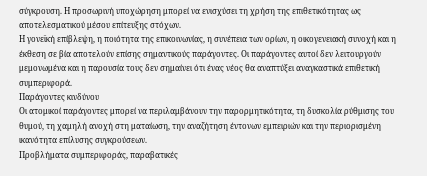σύγκρουση. Η προσωρινή υποχώρηση μπορεί να ενισχύσει τη χρήση της επιθετικότητας ως αποτελεσματικού μέσου επίτευξης στόχων.
Η γονεϊκή επίβλεψη, η ποιότητα της επικοινωνίας, η συνέπεια των ορίων, η οικογενειακή συνοχή και η έκθεση σε βία αποτελούν επίσης σημαντικούς παράγοντες. Οι παράγοντες αυτοί δεν λειτουργούν μεμονωμένα και η παρουσία τους δεν σημαίνει ότι ένας νέος θα αναπτύξει αναγκαστικά επιθετική συμπεριφορά.
Παράγοντες κινδύνου
Οι ατομικοί παράγοντες μπορεί να περιλαμβάνουν την παρορμητικότητα, τη δυσκολία ρύθμισης του θυμού, τη χαμηλή ανοχή στη ματαίωση, την αναζήτηση έντονων εμπειριών και την περιορισμένη ικανότητα επίλυσης συγκρούσεων.
Προβλήματα συμπεριφοράς, παραβατικές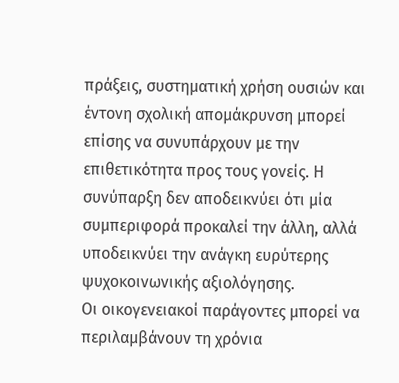πράξεις, συστηματική χρήση ουσιών και έντονη σχολική απομάκρυνση μπορεί επίσης να συνυπάρχουν με την επιθετικότητα προς τους γονείς. Η συνύπαρξη δεν αποδεικνύει ότι μία συμπεριφορά προκαλεί την άλλη, αλλά υποδεικνύει την ανάγκη ευρύτερης ψυχοκοινωνικής αξιολόγησης.
Οι οικογενειακοί παράγοντες μπορεί να περιλαμβάνουν τη χρόνια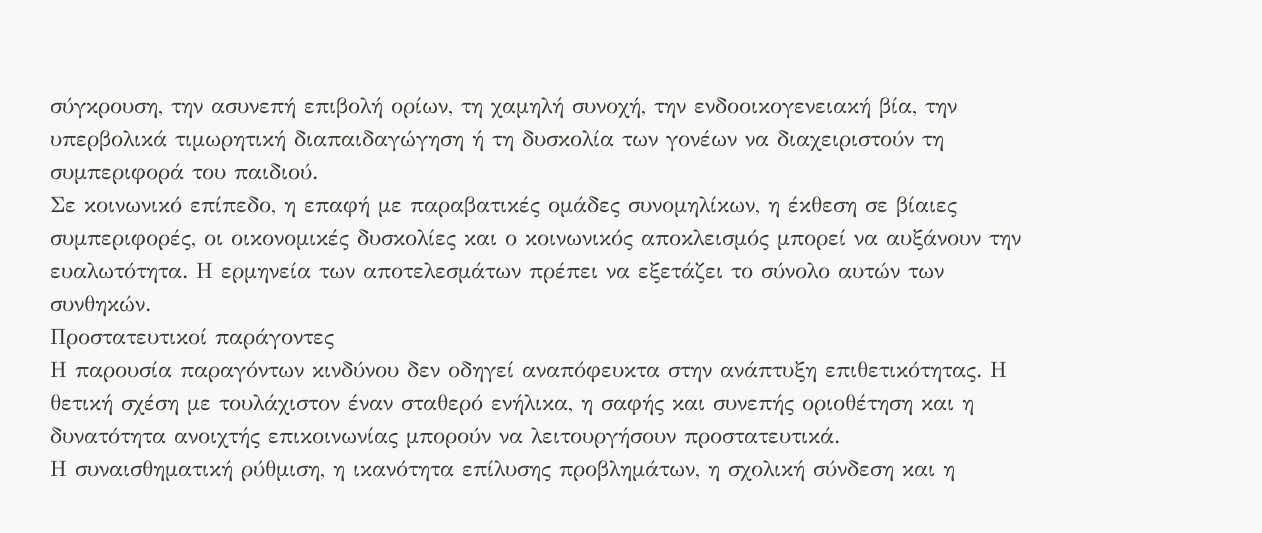σύγκρουση, την ασυνεπή επιβολή ορίων, τη χαμηλή συνοχή, την ενδοοικογενειακή βία, την υπερβολικά τιμωρητική διαπαιδαγώγηση ή τη δυσκολία των γονέων να διαχειριστούν τη συμπεριφορά του παιδιού.
Σε κοινωνικό επίπεδο, η επαφή με παραβατικές ομάδες συνομηλίκων, η έκθεση σε βίαιες συμπεριφορές, οι οικονομικές δυσκολίες και ο κοινωνικός αποκλεισμός μπορεί να αυξάνουν την ευαλωτότητα. Η ερμηνεία των αποτελεσμάτων πρέπει να εξετάζει το σύνολο αυτών των συνθηκών.
Προστατευτικοί παράγοντες
Η παρουσία παραγόντων κινδύνου δεν οδηγεί αναπόφευκτα στην ανάπτυξη επιθετικότητας. Η θετική σχέση με τουλάχιστον έναν σταθερό ενήλικα, η σαφής και συνεπής οριοθέτηση και η δυνατότητα ανοιχτής επικοινωνίας μπορούν να λειτουργήσουν προστατευτικά.
Η συναισθηματική ρύθμιση, η ικανότητα επίλυσης προβλημάτων, η σχολική σύνδεση και η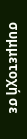συμμετοχή σε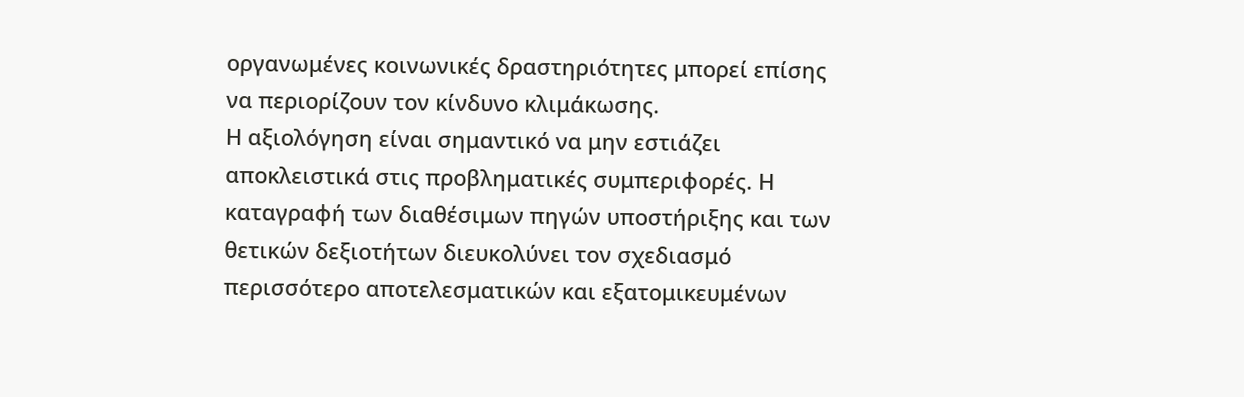οργανωμένες κοινωνικές δραστηριότητες μπορεί επίσης να περιορίζουν τον κίνδυνο κλιμάκωσης.
Η αξιολόγηση είναι σημαντικό να μην εστιάζει αποκλειστικά στις προβληματικές συμπεριφορές. Η καταγραφή των διαθέσιμων πηγών υποστήριξης και των θετικών δεξιοτήτων διευκολύνει τον σχεδιασμό περισσότερο αποτελεσματικών και εξατομικευμένων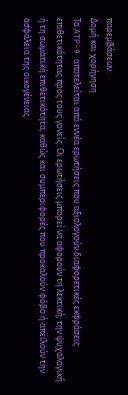παρεμβάσεων.
Δομή και χορήγηση
Το ATP-9 αποτελείται από εννέα ερωτήσεις που αξιολογούν διαφορετικές εκφράσεις επιθετικότητας προς τους γονείς. Οι ερωτήσεις μπορεί να αφορούν τη λεκτική, την ψυχολογική ή τη σωματική επιθετικότητα, καθώς και συμπεριφορές που προκαλούν φόβο ή απειλούν την ασφάλεια της οικογένειας.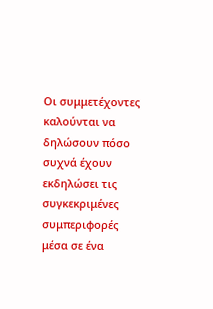Οι συμμετέχοντες καλούνται να δηλώσουν πόσο συχνά έχουν εκδηλώσει τις συγκεκριμένες συμπεριφορές μέσα σε ένα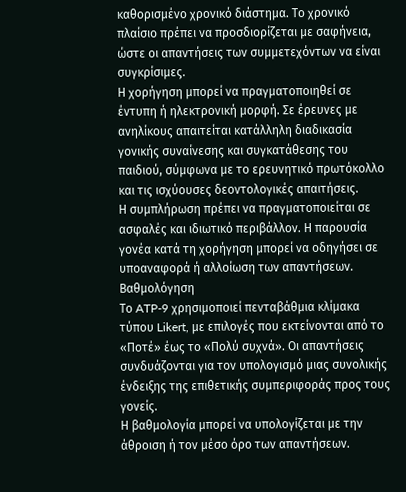καθορισμένο χρονικό διάστημα. Το χρονικό πλαίσιο πρέπει να προσδιορίζεται με σαφήνεια, ώστε οι απαντήσεις των συμμετεχόντων να είναι συγκρίσιμες.
Η χορήγηση μπορεί να πραγματοποιηθεί σε έντυπη ή ηλεκτρονική μορφή. Σε έρευνες με ανηλίκους απαιτείται κατάλληλη διαδικασία γονικής συναίνεσης και συγκατάθεσης του παιδιού, σύμφωνα με το ερευνητικό πρωτόκολλο και τις ισχύουσες δεοντολογικές απαιτήσεις.
Η συμπλήρωση πρέπει να πραγματοποιείται σε ασφαλές και ιδιωτικό περιβάλλον. Η παρουσία γονέα κατά τη χορήγηση μπορεί να οδηγήσει σε υποαναφορά ή αλλοίωση των απαντήσεων.
Βαθμολόγηση
Το ATP-9 χρησιμοποιεί πενταβάθμια κλίμακα τύπου Likert, με επιλογές που εκτείνονται από το «Ποτέ» έως το «Πολύ συχνά». Οι απαντήσεις συνδυάζονται για τον υπολογισμό μιας συνολικής ένδειξης της επιθετικής συμπεριφοράς προς τους γονείς.
Η βαθμολογία μπορεί να υπολογίζεται με την άθροιση ή τον μέσο όρο των απαντήσεων.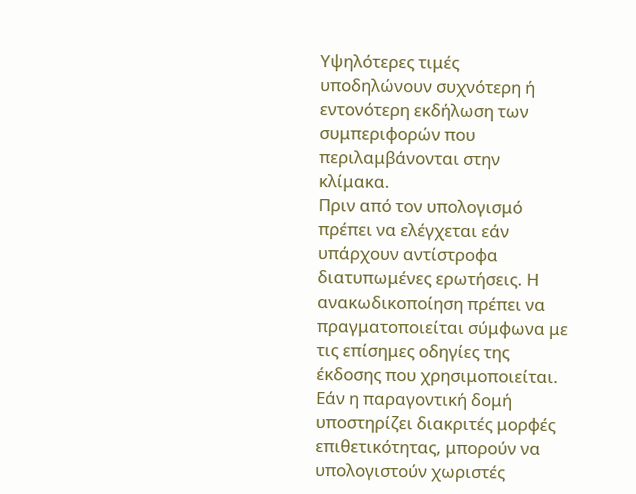Υψηλότερες τιμές υποδηλώνουν συχνότερη ή εντονότερη εκδήλωση των συμπεριφορών που περιλαμβάνονται στην κλίμακα.
Πριν από τον υπολογισμό πρέπει να ελέγχεται εάν υπάρχουν αντίστροφα διατυπωμένες ερωτήσεις. Η ανακωδικοποίηση πρέπει να πραγματοποιείται σύμφωνα με τις επίσημες οδηγίες της έκδοσης που χρησιμοποιείται.
Εάν η παραγοντική δομή υποστηρίζει διακριτές μορφές επιθετικότητας, μπορούν να υπολογιστούν χωριστές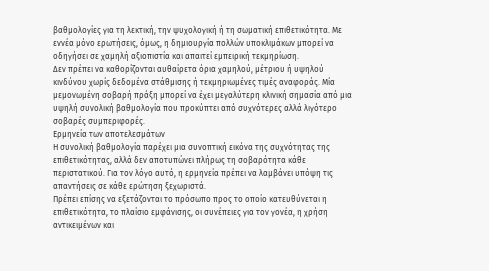βαθμολογίες για τη λεκτική, την ψυχολογική ή τη σωματική επιθετικότητα. Με εννέα μόνο ερωτήσεις, όμως, η δημιουργία πολλών υποκλιμάκων μπορεί να οδηγήσει σε χαμηλή αξιοπιστία και απαιτεί εμπειρική τεκμηρίωση.
Δεν πρέπει να καθορίζονται αυθαίρετα όρια χαμηλού, μέτριου ή υψηλού κινδύνου χωρίς δεδομένα στάθμισης ή τεκμηριωμένες τιμές αναφοράς. Μία μεμονωμένη σοβαρή πράξη μπορεί να έχει μεγαλύτερη κλινική σημασία από μια υψηλή συνολική βαθμολογία που προκύπτει από συχνότερες αλλά λιγότερο σοβαρές συμπεριφορές.
Ερμηνεία των αποτελεσμάτων
Η συνολική βαθμολογία παρέχει μια συνοπτική εικόνα της συχνότητας της επιθετικότητας, αλλά δεν αποτυπώνει πλήρως τη σοβαρότητα κάθε περιστατικού. Για τον λόγο αυτό, η ερμηνεία πρέπει να λαμβάνει υπόψη τις απαντήσεις σε κάθε ερώτηση ξεχωριστά.
Πρέπει επίσης να εξετάζονται το πρόσωπο προς το οποίο κατευθύνεται η επιθετικότητα, το πλαίσιο εμφάνισης, οι συνέπειες για τον γονέα, η χρήση αντικειμένων και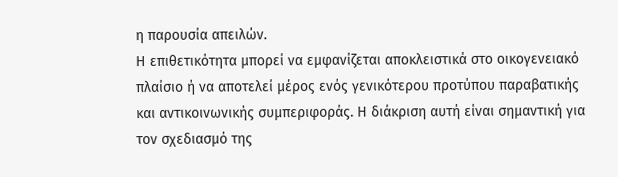η παρουσία απειλών.
Η επιθετικότητα μπορεί να εμφανίζεται αποκλειστικά στο οικογενειακό πλαίσιο ή να αποτελεί μέρος ενός γενικότερου προτύπου παραβατικής και αντικοινωνικής συμπεριφοράς. Η διάκριση αυτή είναι σημαντική για τον σχεδιασμό της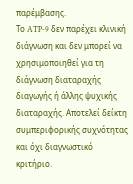παρέμβασης.
Το ATP-9 δεν παρέχει κλινική διάγνωση και δεν μπορεί να χρησιμοποιηθεί για τη διάγνωση διαταραχής διαγωγής ή άλλης ψυχικής διαταραχής. Αποτελεί δείκτη συμπεριφορικής συχνότητας και όχι διαγνωστικό κριτήριο.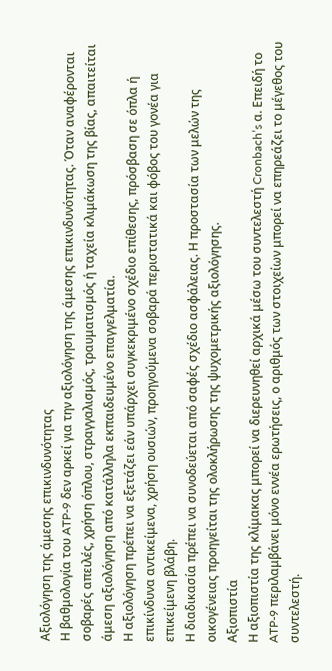Αξιολόγηση της άμεσης επικινδυνότητας
Η βαθμολογία του ATP-9 δεν αρκεί για την αξιολόγηση της άμεσης επικινδυνότητας. Όταν αναφέρονται σοβαρές απειλές, χρήση όπλου, στραγγαλισμός, τραυματισμός ή ταχεία κλιμάκωση της βίας, απαιτείται άμεση αξιολόγηση από κατάλληλα εκπαιδευμένο επαγγελματία.
Η αξιολόγηση πρέπει να εξετάζει εάν υπάρχει συγκεκριμένο σχέδιο επίθεσης, πρόσβαση σε όπλα ή επικίνδυνα αντικείμενα, χρήση ουσιών, προηγούμενα σοβαρά περιστατικά και φόβος του γονέα για επικείμενη βλάβη.
Η διαδικασία πρέπει να συνοδεύεται από σαφές σχέδιο ασφάλειας. Η προστασία των μελών της οικογένειας προηγείται της ολοκλήρωσης της ψυχομετρικής αξιολόγησης.
Αξιοπιστία
Η αξιοπιστία της κλίμακας μπορεί να διερευνηθεί αρχικά μέσω του συντελεστή Cronbach’s α. Επειδή το ATP-9 περιλαμβάνει μόνο εννέα ερωτήσεις, ο αριθμός των στοιχείων μπορεί να επηρεάζει το μέγεθος του συντελεστή.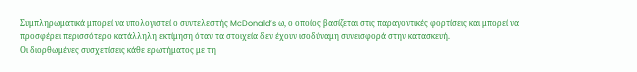Συμπληρωματικά μπορεί να υπολογιστεί ο συντελεστής McDonald’s ω, ο οποίος βασίζεται στις παραγοντικές φορτίσεις και μπορεί να προσφέρει περισσότερο κατάλληλη εκτίμηση όταν τα στοιχεία δεν έχουν ισοδύναμη συνεισφορά στην κατασκευή.
Οι διορθωμένες συσχετίσεις κάθε ερωτήματος με τη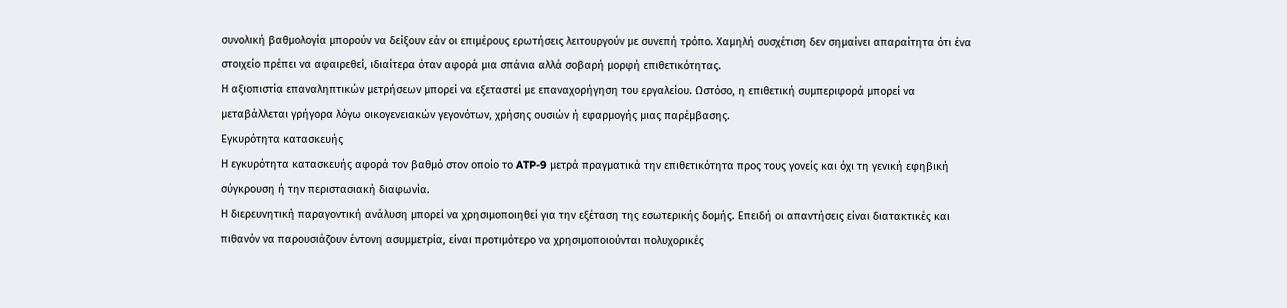συνολική βαθμολογία μπορούν να δείξουν εάν οι επιμέρους ερωτήσεις λειτουργούν με συνεπή τρόπο. Χαμηλή συσχέτιση δεν σημαίνει απαραίτητα ότι ένα στοιχείο πρέπει να αφαιρεθεί, ιδιαίτερα όταν αφορά μια σπάνια αλλά σοβαρή μορφή επιθετικότητας.
Η αξιοπιστία επαναληπτικών μετρήσεων μπορεί να εξεταστεί με επαναχορήγηση του εργαλείου. Ωστόσο, η επιθετική συμπεριφορά μπορεί να μεταβάλλεται γρήγορα λόγω οικογενειακών γεγονότων, χρήσης ουσιών ή εφαρμογής μιας παρέμβασης.
Εγκυρότητα κατασκευής
Η εγκυρότητα κατασκευής αφορά τον βαθμό στον οποίο το ATP-9 μετρά πραγματικά την επιθετικότητα προς τους γονείς και όχι τη γενική εφηβική σύγκρουση ή την περιστασιακή διαφωνία.
Η διερευνητική παραγοντική ανάλυση μπορεί να χρησιμοποιηθεί για την εξέταση της εσωτερικής δομής. Επειδή οι απαντήσεις είναι διατακτικές και πιθανόν να παρουσιάζουν έντονη ασυμμετρία, είναι προτιμότερο να χρησιμοποιούνται πολυχορικές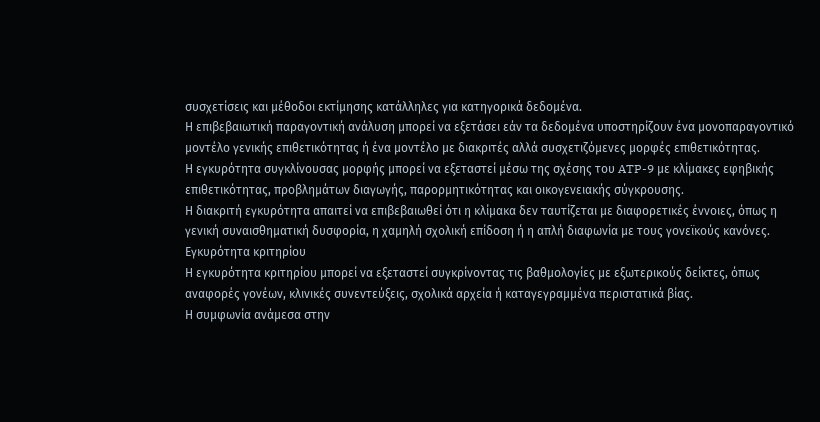συσχετίσεις και μέθοδοι εκτίμησης κατάλληλες για κατηγορικά δεδομένα.
Η επιβεβαιωτική παραγοντική ανάλυση μπορεί να εξετάσει εάν τα δεδομένα υποστηρίζουν ένα μονοπαραγοντικό μοντέλο γενικής επιθετικότητας ή ένα μοντέλο με διακριτές αλλά συσχετιζόμενες μορφές επιθετικότητας.
Η εγκυρότητα συγκλίνουσας μορφής μπορεί να εξεταστεί μέσω της σχέσης του ATP-9 με κλίμακες εφηβικής επιθετικότητας, προβλημάτων διαγωγής, παρορμητικότητας και οικογενειακής σύγκρουσης.
Η διακριτή εγκυρότητα απαιτεί να επιβεβαιωθεί ότι η κλίμακα δεν ταυτίζεται με διαφορετικές έννοιες, όπως η γενική συναισθηματική δυσφορία, η χαμηλή σχολική επίδοση ή η απλή διαφωνία με τους γονεϊκούς κανόνες.
Εγκυρότητα κριτηρίου
Η εγκυρότητα κριτηρίου μπορεί να εξεταστεί συγκρίνοντας τις βαθμολογίες με εξωτερικούς δείκτες, όπως αναφορές γονέων, κλινικές συνεντεύξεις, σχολικά αρχεία ή καταγεγραμμένα περιστατικά βίας.
Η συμφωνία ανάμεσα στην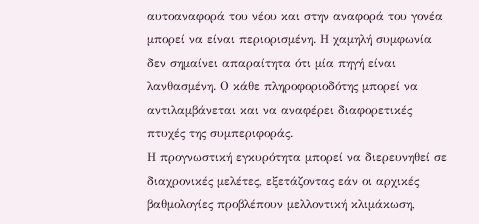αυτοαναφορά του νέου και στην αναφορά του γονέα μπορεί να είναι περιορισμένη. Η χαμηλή συμφωνία δεν σημαίνει απαραίτητα ότι μία πηγή είναι λανθασμένη. Ο κάθε πληροφοριοδότης μπορεί να αντιλαμβάνεται και να αναφέρει διαφορετικές πτυχές της συμπεριφοράς.
Η προγνωστική εγκυρότητα μπορεί να διερευνηθεί σε διαχρονικές μελέτες, εξετάζοντας εάν οι αρχικές βαθμολογίες προβλέπουν μελλοντική κλιμάκωση,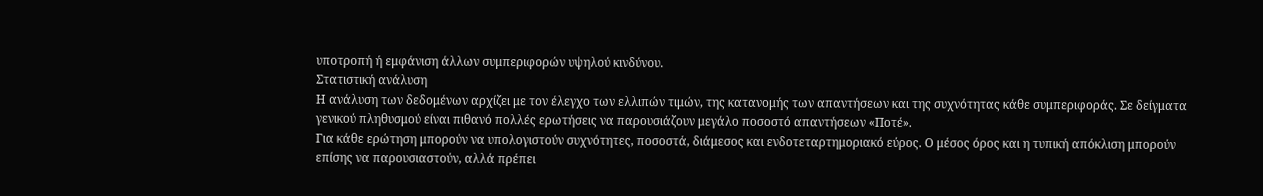υποτροπή ή εμφάνιση άλλων συμπεριφορών υψηλού κινδύνου.
Στατιστική ανάλυση
Η ανάλυση των δεδομένων αρχίζει με τον έλεγχο των ελλιπών τιμών, της κατανομής των απαντήσεων και της συχνότητας κάθε συμπεριφοράς. Σε δείγματα γενικού πληθυσμού είναι πιθανό πολλές ερωτήσεις να παρουσιάζουν μεγάλο ποσοστό απαντήσεων «Ποτέ».
Για κάθε ερώτηση μπορούν να υπολογιστούν συχνότητες, ποσοστά, διάμεσος και ενδοτεταρτημοριακό εύρος. Ο μέσος όρος και η τυπική απόκλιση μπορούν επίσης να παρουσιαστούν, αλλά πρέπει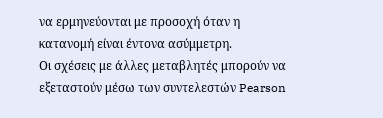να ερμηνεύονται με προσοχή όταν η κατανομή είναι έντονα ασύμμετρη.
Οι σχέσεις με άλλες μεταβλητές μπορούν να εξεταστούν μέσω των συντελεστών Pearson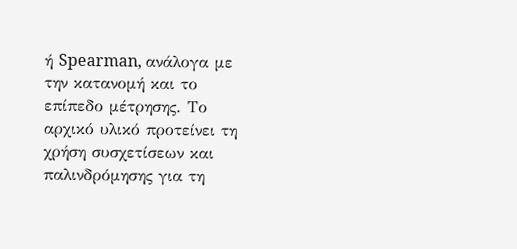ή Spearman, ανάλογα με την κατανομή και το επίπεδο μέτρησης. Το αρχικό υλικό προτείνει τη χρήση συσχετίσεων και παλινδρόμησης για τη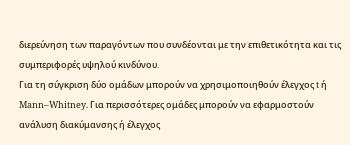διερεύνηση των παραγόντων που συνδέονται με την επιθετικότητα και τις συμπεριφορές υψηλού κινδύνου.
Για τη σύγκριση δύο ομάδων μπορούν να χρησιμοποιηθούν έλεγχος t ή Mann–Whitney. Για περισσότερες ομάδες μπορούν να εφαρμοστούν ανάλυση διακύμανσης ή έλεγχος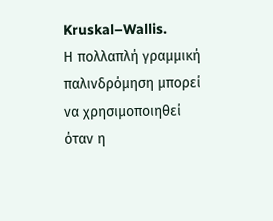Kruskal–Wallis.
Η πολλαπλή γραμμική παλινδρόμηση μπορεί να χρησιμοποιηθεί όταν η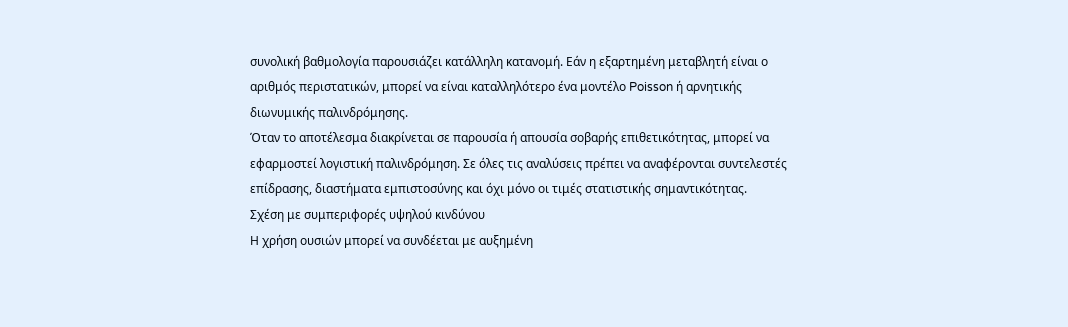συνολική βαθμολογία παρουσιάζει κατάλληλη κατανομή. Εάν η εξαρτημένη μεταβλητή είναι ο αριθμός περιστατικών, μπορεί να είναι καταλληλότερο ένα μοντέλο Poisson ή αρνητικής διωνυμικής παλινδρόμησης.
Όταν το αποτέλεσμα διακρίνεται σε παρουσία ή απουσία σοβαρής επιθετικότητας, μπορεί να εφαρμοστεί λογιστική παλινδρόμηση. Σε όλες τις αναλύσεις πρέπει να αναφέρονται συντελεστές επίδρασης, διαστήματα εμπιστοσύνης και όχι μόνο οι τιμές στατιστικής σημαντικότητας.
Σχέση με συμπεριφορές υψηλού κινδύνου
Η χρήση ουσιών μπορεί να συνδέεται με αυξημένη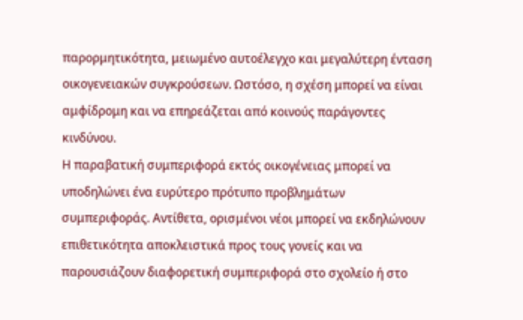παρορμητικότητα, μειωμένο αυτοέλεγχο και μεγαλύτερη ένταση οικογενειακών συγκρούσεων. Ωστόσο, η σχέση μπορεί να είναι αμφίδρομη και να επηρεάζεται από κοινούς παράγοντες κινδύνου.
Η παραβατική συμπεριφορά εκτός οικογένειας μπορεί να υποδηλώνει ένα ευρύτερο πρότυπο προβλημάτων συμπεριφοράς. Αντίθετα, ορισμένοι νέοι μπορεί να εκδηλώνουν επιθετικότητα αποκλειστικά προς τους γονείς και να παρουσιάζουν διαφορετική συμπεριφορά στο σχολείο ή στο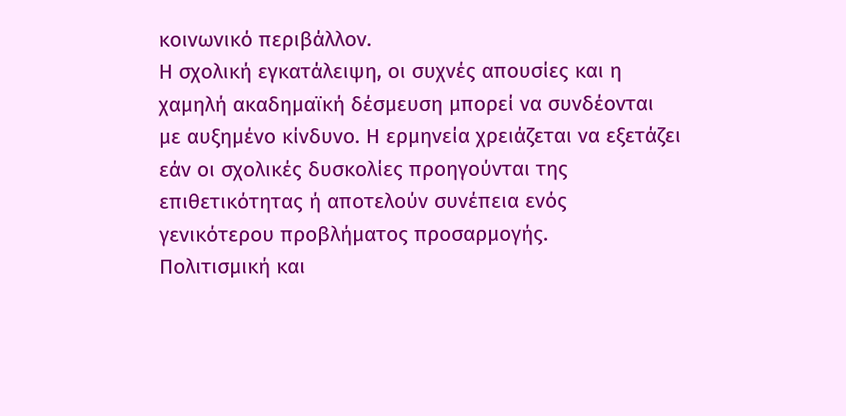κοινωνικό περιβάλλον.
Η σχολική εγκατάλειψη, οι συχνές απουσίες και η χαμηλή ακαδημαϊκή δέσμευση μπορεί να συνδέονται με αυξημένο κίνδυνο. Η ερμηνεία χρειάζεται να εξετάζει εάν οι σχολικές δυσκολίες προηγούνται της επιθετικότητας ή αποτελούν συνέπεια ενός γενικότερου προβλήματος προσαρμογής.
Πολιτισμική και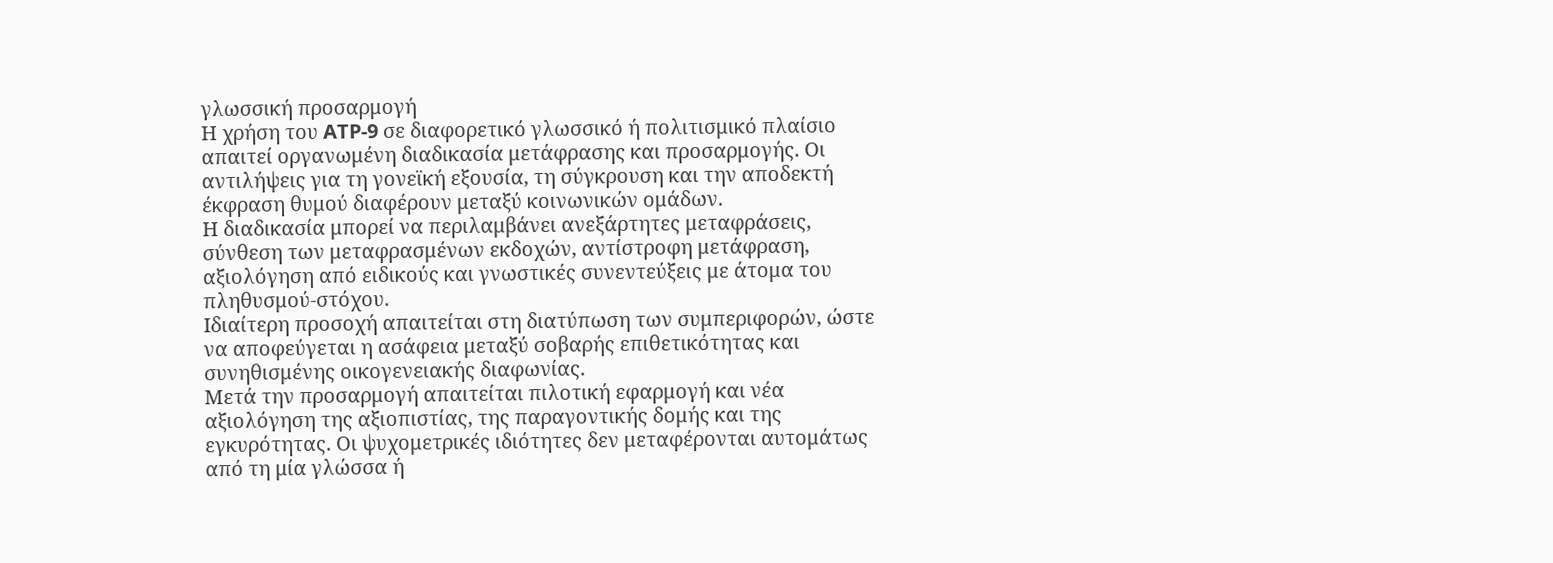γλωσσική προσαρμογή
Η χρήση του ATP-9 σε διαφορετικό γλωσσικό ή πολιτισμικό πλαίσιο απαιτεί οργανωμένη διαδικασία μετάφρασης και προσαρμογής. Οι αντιλήψεις για τη γονεϊκή εξουσία, τη σύγκρουση και την αποδεκτή έκφραση θυμού διαφέρουν μεταξύ κοινωνικών ομάδων.
Η διαδικασία μπορεί να περιλαμβάνει ανεξάρτητες μεταφράσεις, σύνθεση των μεταφρασμένων εκδοχών, αντίστροφη μετάφραση, αξιολόγηση από ειδικούς και γνωστικές συνεντεύξεις με άτομα του πληθυσμού-στόχου.
Ιδιαίτερη προσοχή απαιτείται στη διατύπωση των συμπεριφορών, ώστε να αποφεύγεται η ασάφεια μεταξύ σοβαρής επιθετικότητας και συνηθισμένης οικογενειακής διαφωνίας.
Μετά την προσαρμογή απαιτείται πιλοτική εφαρμογή και νέα αξιολόγηση της αξιοπιστίας, της παραγοντικής δομής και της εγκυρότητας. Οι ψυχομετρικές ιδιότητες δεν μεταφέρονται αυτομάτως από τη μία γλώσσα ή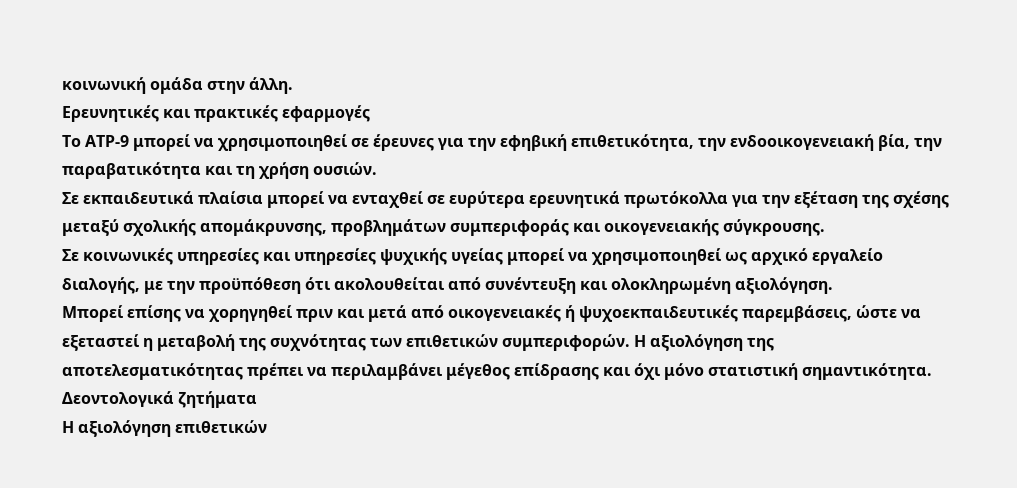κοινωνική ομάδα στην άλλη.
Ερευνητικές και πρακτικές εφαρμογές
Το ATP-9 μπορεί να χρησιμοποιηθεί σε έρευνες για την εφηβική επιθετικότητα, την ενδοοικογενειακή βία, την παραβατικότητα και τη χρήση ουσιών.
Σε εκπαιδευτικά πλαίσια μπορεί να ενταχθεί σε ευρύτερα ερευνητικά πρωτόκολλα για την εξέταση της σχέσης μεταξύ σχολικής απομάκρυνσης, προβλημάτων συμπεριφοράς και οικογενειακής σύγκρουσης.
Σε κοινωνικές υπηρεσίες και υπηρεσίες ψυχικής υγείας μπορεί να χρησιμοποιηθεί ως αρχικό εργαλείο διαλογής, με την προϋπόθεση ότι ακολουθείται από συνέντευξη και ολοκληρωμένη αξιολόγηση.
Μπορεί επίσης να χορηγηθεί πριν και μετά από οικογενειακές ή ψυχοεκπαιδευτικές παρεμβάσεις, ώστε να εξεταστεί η μεταβολή της συχνότητας των επιθετικών συμπεριφορών. Η αξιολόγηση της αποτελεσματικότητας πρέπει να περιλαμβάνει μέγεθος επίδρασης και όχι μόνο στατιστική σημαντικότητα.
Δεοντολογικά ζητήματα
Η αξιολόγηση επιθετικών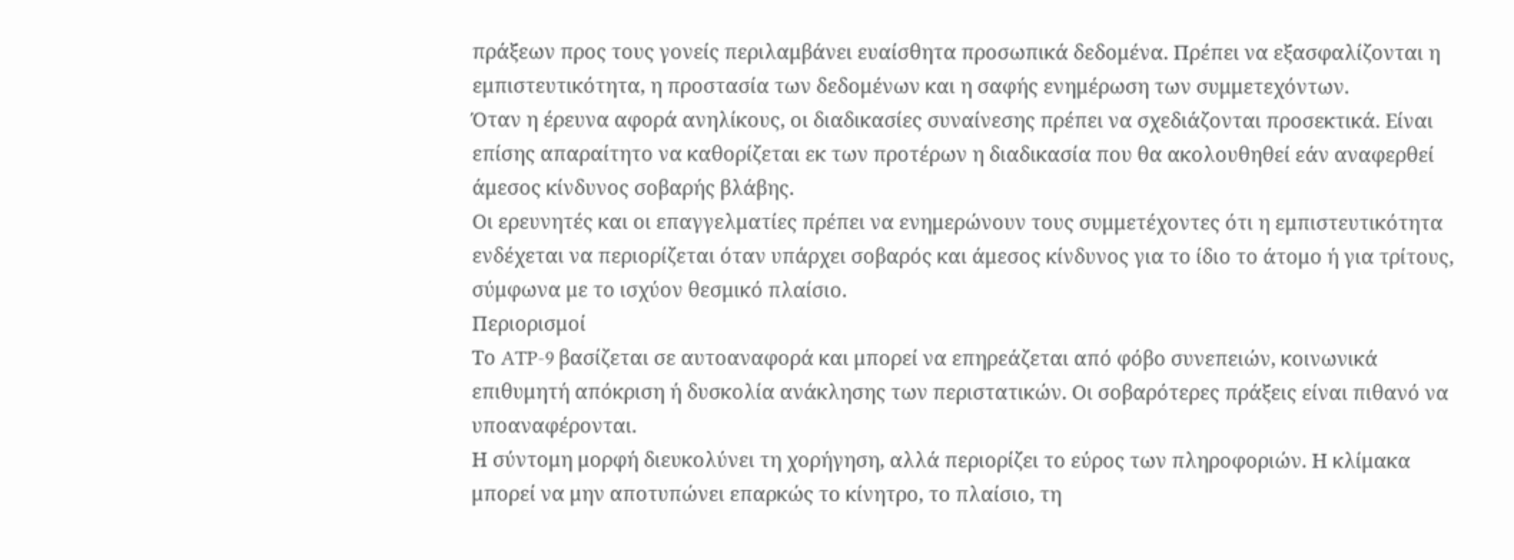πράξεων προς τους γονείς περιλαμβάνει ευαίσθητα προσωπικά δεδομένα. Πρέπει να εξασφαλίζονται η εμπιστευτικότητα, η προστασία των δεδομένων και η σαφής ενημέρωση των συμμετεχόντων.
Όταν η έρευνα αφορά ανηλίκους, οι διαδικασίες συναίνεσης πρέπει να σχεδιάζονται προσεκτικά. Είναι επίσης απαραίτητο να καθορίζεται εκ των προτέρων η διαδικασία που θα ακολουθηθεί εάν αναφερθεί άμεσος κίνδυνος σοβαρής βλάβης.
Οι ερευνητές και οι επαγγελματίες πρέπει να ενημερώνουν τους συμμετέχοντες ότι η εμπιστευτικότητα ενδέχεται να περιορίζεται όταν υπάρχει σοβαρός και άμεσος κίνδυνος για το ίδιο το άτομο ή για τρίτους, σύμφωνα με το ισχύον θεσμικό πλαίσιο.
Περιορισμοί
Το ATP-9 βασίζεται σε αυτοαναφορά και μπορεί να επηρεάζεται από φόβο συνεπειών, κοινωνικά επιθυμητή απόκριση ή δυσκολία ανάκλησης των περιστατικών. Οι σοβαρότερες πράξεις είναι πιθανό να υποαναφέρονται.
Η σύντομη μορφή διευκολύνει τη χορήγηση, αλλά περιορίζει το εύρος των πληροφοριών. Η κλίμακα μπορεί να μην αποτυπώνει επαρκώς το κίνητρο, το πλαίσιο, τη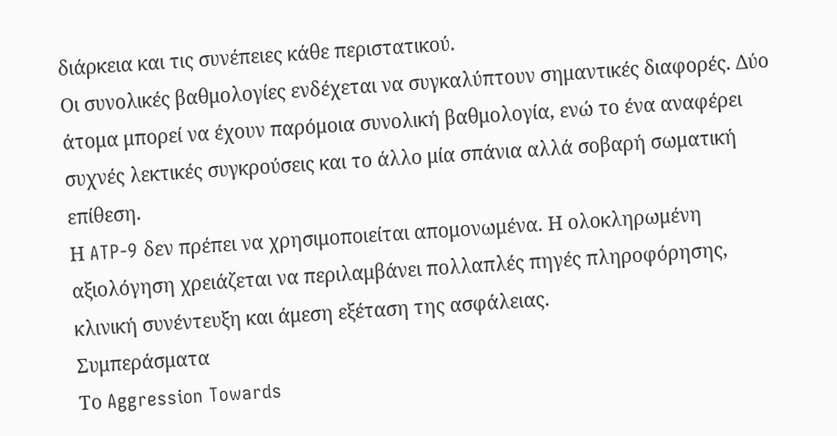διάρκεια και τις συνέπειες κάθε περιστατικού.
Οι συνολικές βαθμολογίες ενδέχεται να συγκαλύπτουν σημαντικές διαφορές. Δύο άτομα μπορεί να έχουν παρόμοια συνολική βαθμολογία, ενώ το ένα αναφέρει συχνές λεκτικές συγκρούσεις και το άλλο μία σπάνια αλλά σοβαρή σωματική επίθεση.
Η ATP-9 δεν πρέπει να χρησιμοποιείται απομονωμένα. Η ολοκληρωμένη αξιολόγηση χρειάζεται να περιλαμβάνει πολλαπλές πηγές πληροφόρησης, κλινική συνέντευξη και άμεση εξέταση της ασφάλειας.
Συμπεράσματα
Το Aggression Towards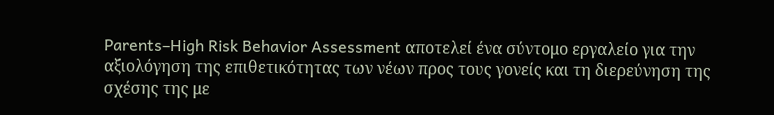Parents–High Risk Behavior Assessment αποτελεί ένα σύντομο εργαλείο για την αξιολόγηση της επιθετικότητας των νέων προς τους γονείς και τη διερεύνηση της σχέσης της με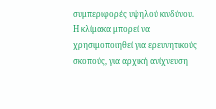συμπεριφορές υψηλού κινδύνου.
Η κλίμακα μπορεί να χρησιμοποιηθεί για ερευνητικούς σκοπούς, για αρχική ανίχνευση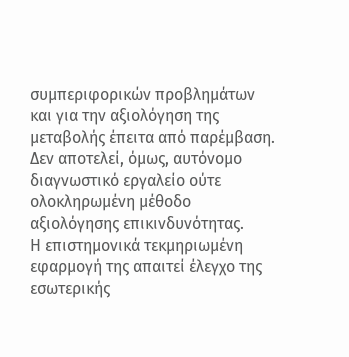συμπεριφορικών προβλημάτων και για την αξιολόγηση της μεταβολής έπειτα από παρέμβαση. Δεν αποτελεί, όμως, αυτόνομο διαγνωστικό εργαλείο ούτε ολοκληρωμένη μέθοδο αξιολόγησης επικινδυνότητας.
Η επιστημονικά τεκμηριωμένη εφαρμογή της απαιτεί έλεγχο της εσωτερικής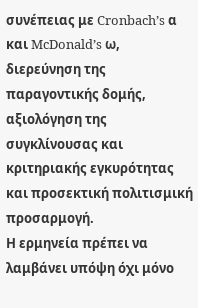συνέπειας με Cronbach’s α και McDonald’s ω, διερεύνηση της παραγοντικής δομής, αξιολόγηση της συγκλίνουσας και κριτηριακής εγκυρότητας και προσεκτική πολιτισμική προσαρμογή.
Η ερμηνεία πρέπει να λαμβάνει υπόψη όχι μόνο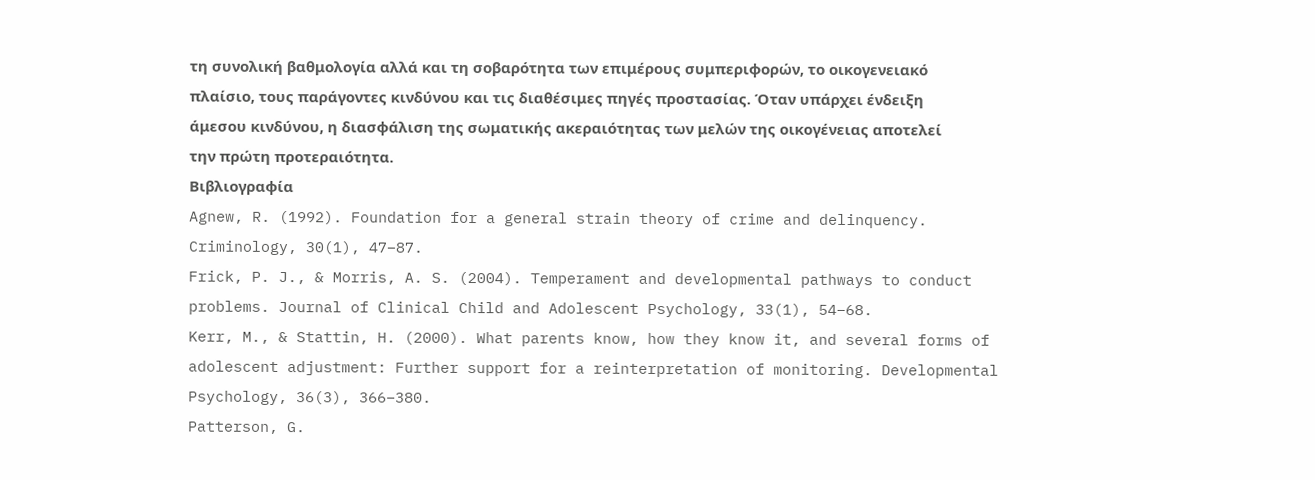τη συνολική βαθμολογία αλλά και τη σοβαρότητα των επιμέρους συμπεριφορών, το οικογενειακό πλαίσιο, τους παράγοντες κινδύνου και τις διαθέσιμες πηγές προστασίας. Όταν υπάρχει ένδειξη άμεσου κινδύνου, η διασφάλιση της σωματικής ακεραιότητας των μελών της οικογένειας αποτελεί την πρώτη προτεραιότητα.
Βιβλιογραφία
Agnew, R. (1992). Foundation for a general strain theory of crime and delinquency. Criminology, 30(1), 47–87.
Frick, P. J., & Morris, A. S. (2004). Temperament and developmental pathways to conduct problems. Journal of Clinical Child and Adolescent Psychology, 33(1), 54–68.
Kerr, M., & Stattin, H. (2000). What parents know, how they know it, and several forms of adolescent adjustment: Further support for a reinterpretation of monitoring. Developmental Psychology, 36(3), 366–380.
Patterson, G.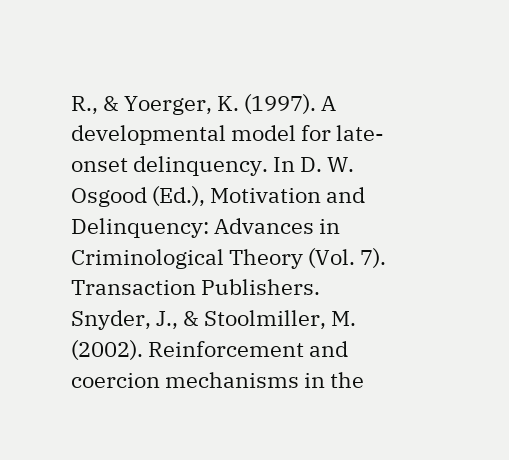R., & Yoerger, K. (1997). A developmental model for late-onset delinquency. In D. W. Osgood (Ed.), Motivation and Delinquency: Advances in Criminological Theory (Vol. 7). Transaction Publishers.
Snyder, J., & Stoolmiller, M. (2002). Reinforcement and coercion mechanisms in the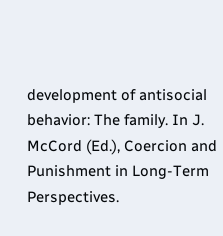development of antisocial behavior: The family. In J. McCord (Ed.), Coercion and Punishment in Long-Term Perspectives.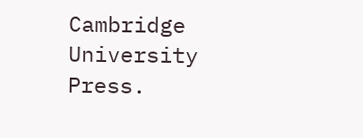Cambridge University Press.